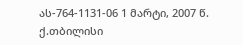ას-764-1131-06 1 მარტი, 2007 წ.
ქ.თბილისი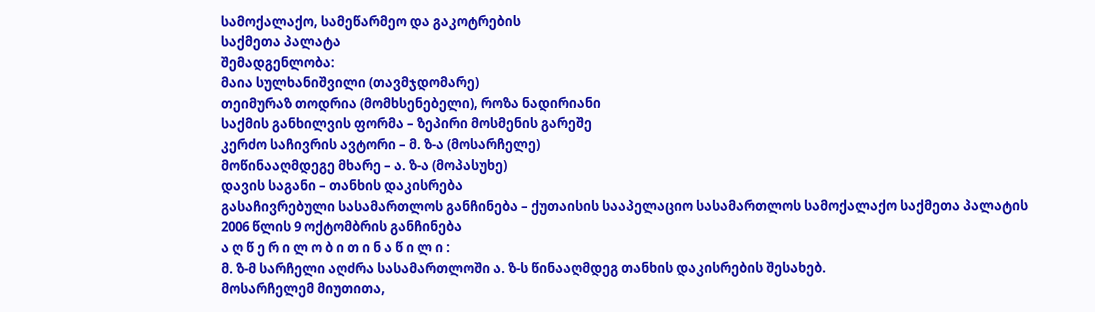სამოქალაქო, სამეწარმეო და გაკოტრების
საქმეთა პალატა
შემადგენლობა:
მაია სულხანიშვილი (თავმჯდომარე)
თეიმურაზ თოდრია (მომხსენებელი), როზა ნადირიანი
საქმის განხილვის ფორმა – ზეპირი მოსმენის გარეშე
კერძო საჩივრის ავტორი – მ. ზ-ა (მოსარჩელე)
მოწინააღმდეგე მხარე – ა. ზ-ა (მოპასუხე)
დავის საგანი – თანხის დაკისრება
გასაჩივრებული სასამართლოს განჩინება – ქუთაისის სააპელაციო სასამართლოს სამოქალაქო საქმეთა პალატის 2006 წლის 9 ოქტომბრის განჩინება
ა ღ წ ე რ ი ლ ო ბ ი თ ი ნ ა წ ი ლ ი :
მ. ზ-მ სარჩელი აღძრა სასამართლოში ა. ზ-ს წინააღმდეგ თანხის დაკისრების შესახებ.
მოსარჩელემ მიუთითა,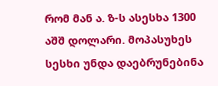რომ მან ა. ზ-ს ასესხა 1300 აშშ დოლარი. მოპასუხეს სესხი უნდა დაებრუნებინა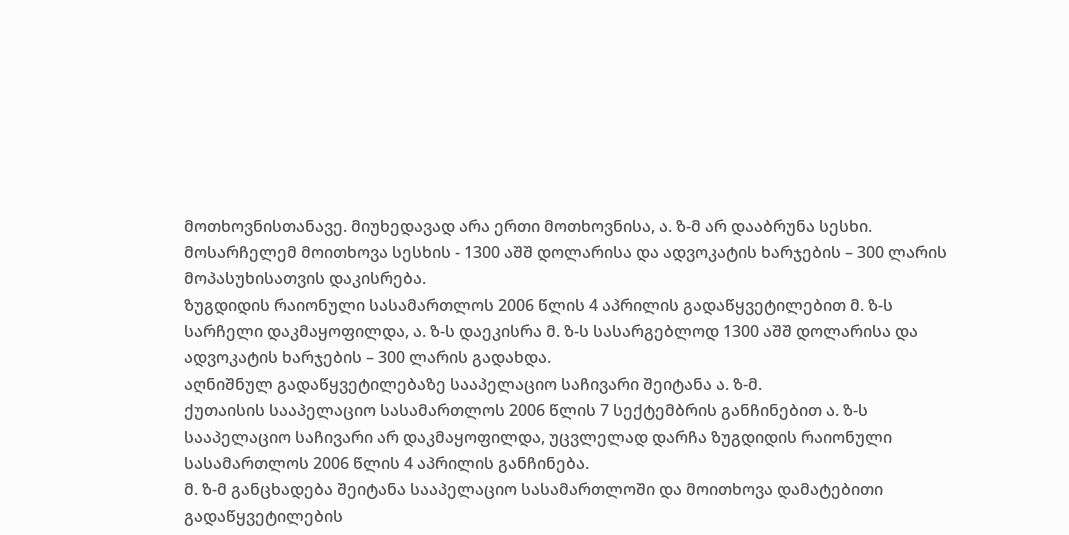მოთხოვნისთანავე. მიუხედავად არა ერთი მოთხოვნისა, ა. ზ-მ არ დააბრუნა სესხი. მოსარჩელემ მოითხოვა სესხის - 1300 აშშ დოლარისა და ადვოკატის ხარჯების – 300 ლარის მოპასუხისათვის დაკისრება.
ზუგდიდის რაიონული სასამართლოს 2006 წლის 4 აპრილის გადაწყვეტილებით მ. ზ-ს სარჩელი დაკმაყოფილდა, ა. ზ-ს დაეკისრა მ. ზ-ს სასარგებლოდ 1300 აშშ დოლარისა და ადვოკატის ხარჯების – 300 ლარის გადახდა.
აღნიშნულ გადაწყვეტილებაზე სააპელაციო საჩივარი შეიტანა ა. ზ-მ.
ქუთაისის სააპელაციო სასამართლოს 2006 წლის 7 სექტემბრის განჩინებით ა. ზ-ს სააპელაციო საჩივარი არ დაკმაყოფილდა, უცვლელად დარჩა ზუგდიდის რაიონული სასამართლოს 2006 წლის 4 აპრილის განჩინება.
მ. ზ-მ განცხადება შეიტანა სააპელაციო სასამართლოში და მოითხოვა დამატებითი გადაწყვეტილების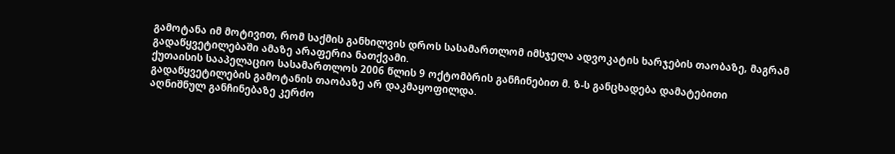გამოტანა იმ მოტივით, რომ საქმის განხილვის დროს სასამართლომ იმსჯელა ადვოკატის ხარჯების თაობაზე, მაგრამ გადაწყვეტილებაში ამაზე არაფერია ნათქვამი.
ქუთაისის სააპელაციო სასამართლოს 2006 წლის 9 ოქტომბრის განჩინებით მ. ზ-ს განცხადება დამატებითი გადაწყვეტილების გამოტანის თაობაზე არ დაკმაყოფილდა.
აღნიშნულ განჩინებაზე კერძო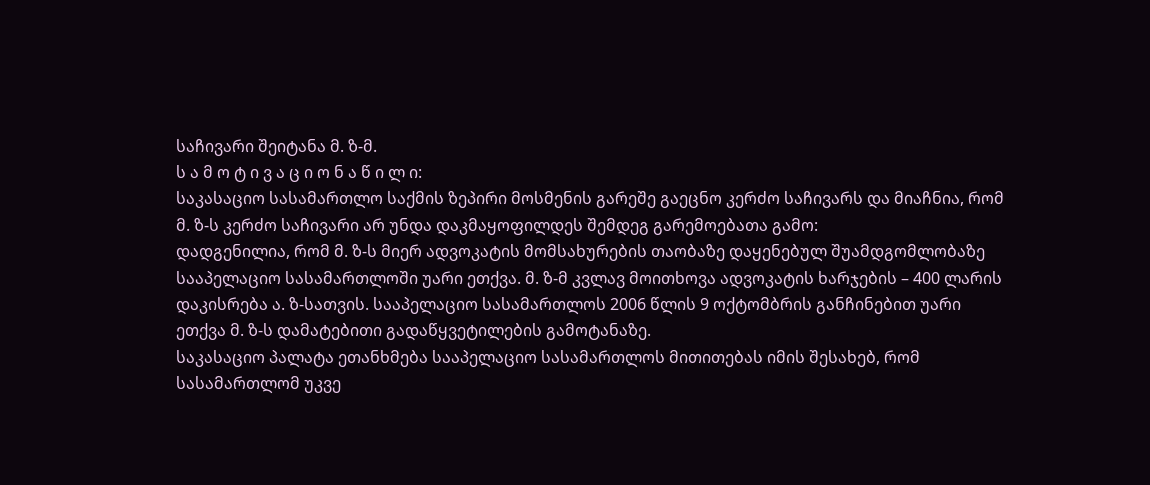საჩივარი შეიტანა მ. ზ-მ.
ს ა მ ო ტ ი ვ ა ც ი ო ნ ა წ ი ლ ი:
საკასაციო სასამართლო საქმის ზეპირი მოსმენის გარეშე გაეცნო კერძო საჩივარს და მიაჩნია, რომ მ. ზ-ს კერძო საჩივარი არ უნდა დაკმაყოფილდეს შემდეგ გარემოებათა გამო:
დადგენილია, რომ მ. ზ-ს მიერ ადვოკატის მომსახურების თაობაზე დაყენებულ შუამდგომლობაზე სააპელაციო სასამართლოში უარი ეთქვა. მ. ზ-მ კვლავ მოითხოვა ადვოკატის ხარჯების – 400 ლარის დაკისრება ა. ზ-სათვის. სააპელაციო სასამართლოს 2006 წლის 9 ოქტომბრის განჩინებით უარი ეთქვა მ. ზ-ს დამატებითი გადაწყვეტილების გამოტანაზე.
საკასაციო პალატა ეთანხმება სააპელაციო სასამართლოს მითითებას იმის შესახებ, რომ სასამართლომ უკვე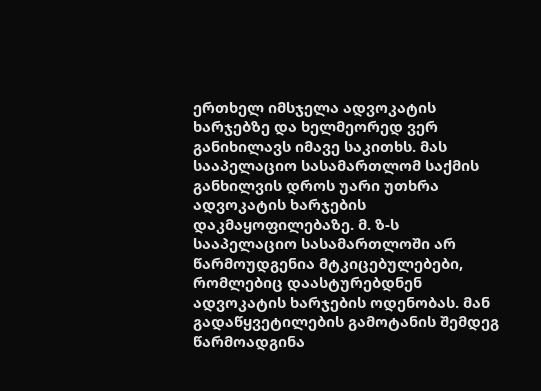ერთხელ იმსჯელა ადვოკატის ხარჯებზე და ხელმეორედ ვერ განიხილავს იმავე საკითხს. მას სააპელაციო სასამართლომ საქმის განხილვის დროს უარი უთხრა ადვოკატის ხარჯების დაკმაყოფილებაზე. მ. ზ-ს სააპელაციო სასამართლოში არ წარმოუდგენია მტკიცებულებები, რომლებიც დაასტურებდნენ ადვოკატის ხარჯების ოდენობას. მან გადაწყვეტილების გამოტანის შემდეგ წარმოადგინა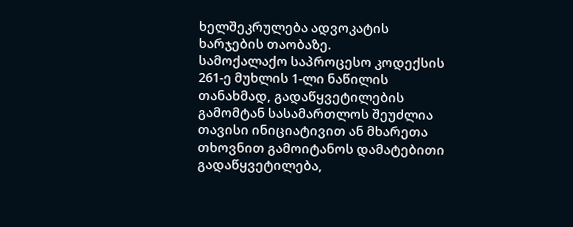ხელშეკრულება ადვოკატის ხარჯების თაობაზე.
სამოქალაქო საპროცესო კოდექსის 261-ე მუხლის 1-ლი ნაწილის თანახმად, გადაწყვეტილების გამომტან სასამართლოს შეუძლია თავისი ინიციატივით ან მხარეთა თხოვნით გამოიტანოს დამატებითი გადაწყვეტილება,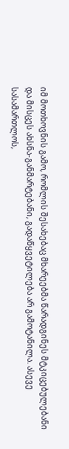იმ მოთხოვნის გამო, რომლის შესახებაც მხარეებმა წარადგინეს მტკიცებულებანი და მისცეს ახსნა-განმარტებანი, გადაწყვეტილება არ გამოტანილა. ასევე სასამართლოს,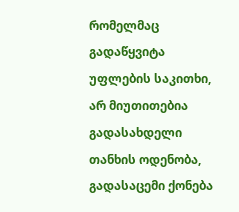რომელმაც გადაწყვიტა უფლების საკითხი, არ მიუთითებია გადასახდელი თანხის ოდენობა, გადასაცემი ქონება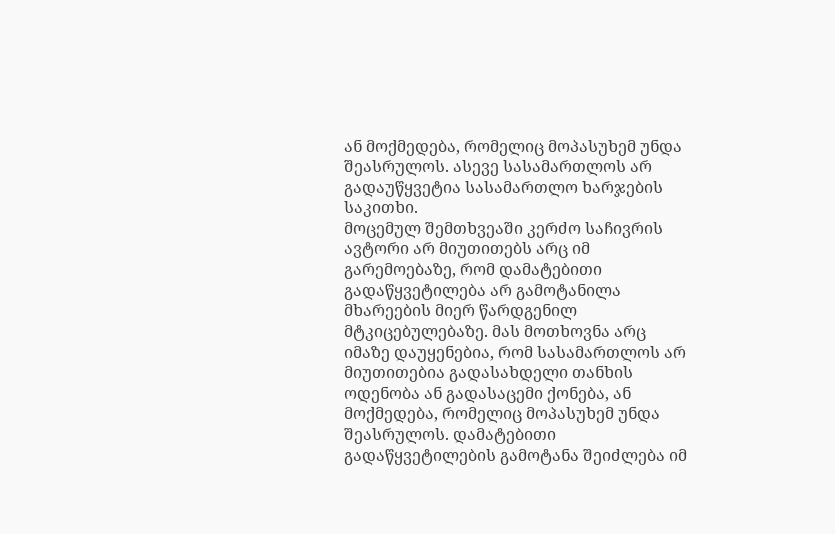ან მოქმედება, რომელიც მოპასუხემ უნდა შეასრულოს. ასევე სასამართლოს არ გადაუწყვეტია სასამართლო ხარჯების საკითხი.
მოცემულ შემთხვეაში კერძო საჩივრის ავტორი არ მიუთითებს არც იმ გარემოებაზე, რომ დამატებითი გადაწყვეტილება არ გამოტანილა მხარეების მიერ წარდგენილ მტკიცებულებაზე. მას მოთხოვნა არც იმაზე დაუყენებია, რომ სასამართლოს არ მიუთითებია გადასახდელი თანხის ოდენობა ან გადასაცემი ქონება, ან მოქმედება, რომელიც მოპასუხემ უნდა შეასრულოს. დამატებითი გადაწყვეტილების გამოტანა შეიძლება იმ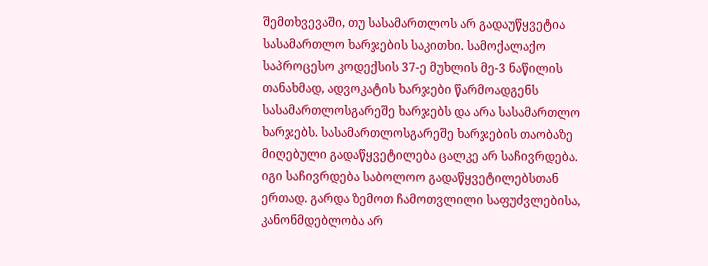შემთხვევაში, თუ სასამართლოს არ გადაუწყვეტია სასამართლო ხარჯების საკითხი. სამოქალაქო საპროცესო კოდექსის 37-ე მუხლის მე-3 ნაწილის თანახმად, ადვოკატის ხარჯები წარმოადგენს სასამართლოსგარეშე ხარჯებს და არა სასამართლო ხარჯებს. სასამართლოსგარეშე ხარჯების თაობაზე მიღებული გადაწყვეტილება ცალკე არ საჩივრდება. იგი საჩივრდება საბოლოო გადაწყვეტილებსთან ერთად. გარდა ზემოთ ჩამოთვლილი საფუძვლებისა, კანონმდებლობა არ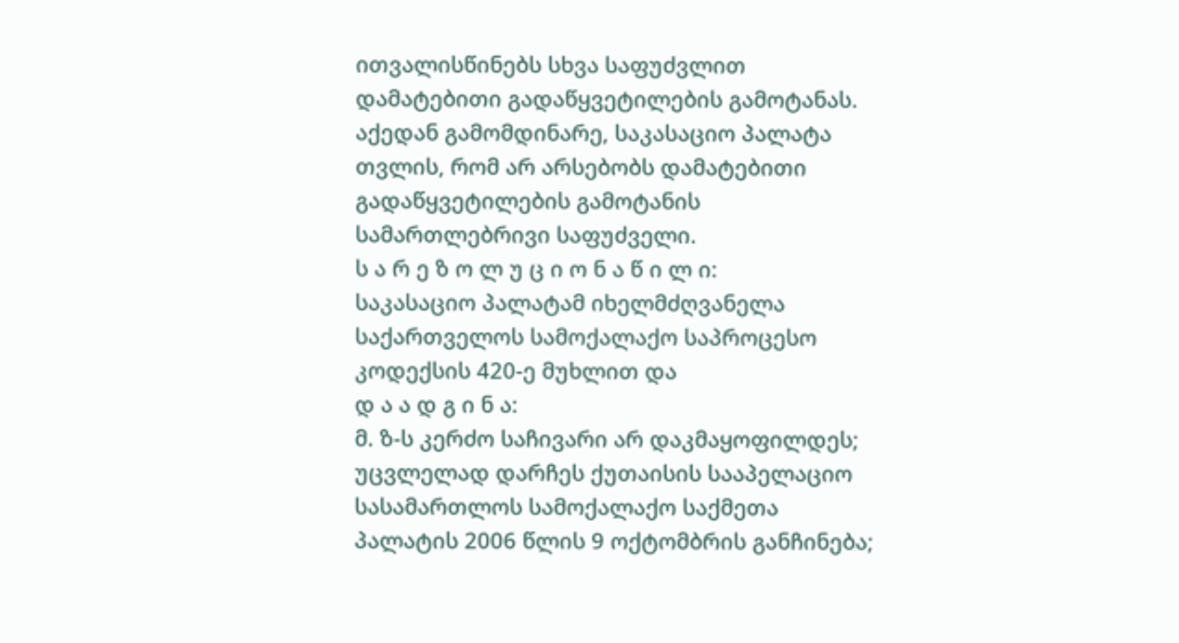ითვალისწინებს სხვა საფუძვლით დამატებითი გადაწყვეტილების გამოტანას. აქედან გამომდინარე, საკასაციო პალატა თვლის, რომ არ არსებობს დამატებითი გადაწყვეტილების გამოტანის სამართლებრივი საფუძველი.
ს ა რ ე ზ ო ლ უ ც ი ო ნ ა წ ი ლ ი:
საკასაციო პალატამ იხელმძღვანელა საქართველოს სამოქალაქო საპროცესო კოდექსის 420-ე მუხლით და
დ ა ა დ გ ი ნ ა:
მ. ზ-ს კერძო საჩივარი არ დაკმაყოფილდეს;
უცვლელად დარჩეს ქუთაისის სააპელაციო სასამართლოს სამოქალაქო საქმეთა პალატის 2006 წლის 9 ოქტომბრის განჩინება;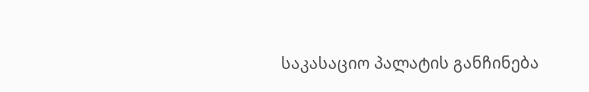საკასაციო პალატის განჩინება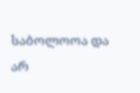საბოლოოა და არ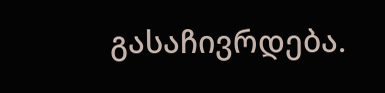გასაჩივრდება.